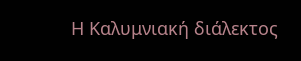Η Καλυμνιακή διάλεκτος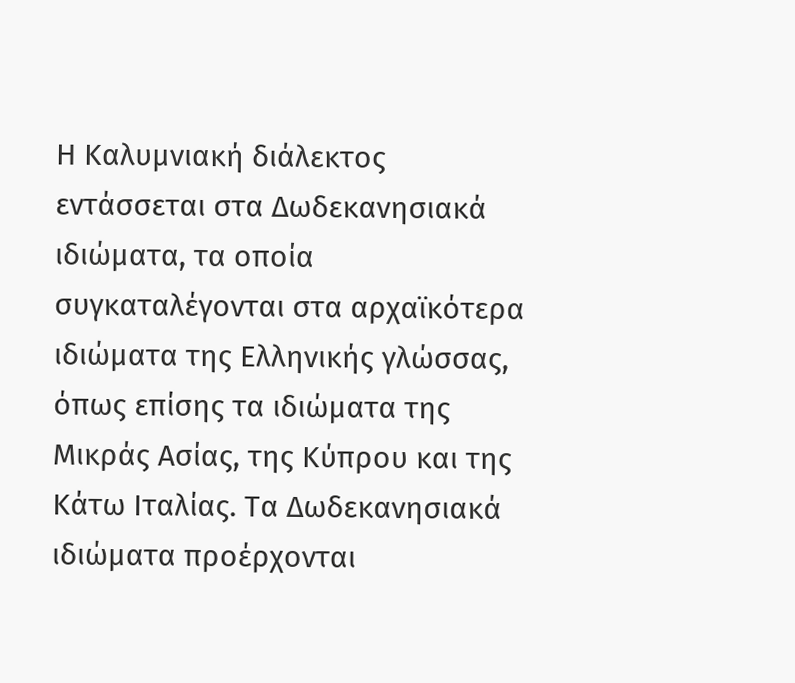Η Καλυμνιακή διάλεκτος εντάσσεται στα Δωδεκανησιακά ιδιώματα, τα οποία συγκαταλέγονται στα αρχαϊκότερα ιδιώματα της Ελληνικής γλώσσας, όπως επίσης τα ιδιώματα της Μικράς Ασίας, της Κύπρου και της Κάτω Ιταλίας. Τα Δωδεκανησιακά ιδιώματα προέρχονται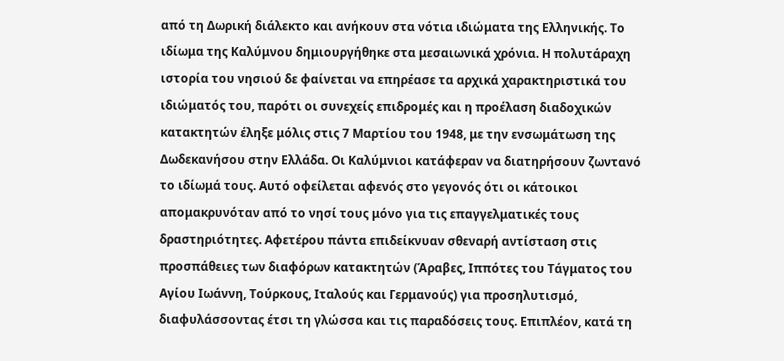από τη Δωρική διάλεκτο και ανήκουν στα νότια ιδιώματα της Ελληνικής. Το ιδίωμα της Καλύμνου δημιουργήθηκε στα μεσαιωνικά χρόνια. Η πολυτάραχη ιστορία του νησιού δε φαίνεται να επηρέασε τα αρχικά χαρακτηριστικά του ιδιώματός του, παρότι οι συνεχείς επιδρομές και η προέλαση διαδοχικών κατακτητών έληξε μόλις στις 7 Μαρτίου του 1948, με την ενσωμάτωση της Δωδεκανήσου στην Ελλάδα. Οι Καλύμνιοι κατάφεραν να διατηρήσουν ζωντανό το ιδίωμά τους. Αυτό οφείλεται αφενός στο γεγονός ότι οι κάτοικοι απομακρυνόταν από το νησί τους μόνο για τις επαγγελματικές τους δραστηριότητες. Αφετέρου πάντα επιδείκνυαν σθεναρή αντίσταση στις προσπάθειες των διαφόρων κατακτητών (Άραβες, Ιππότες του Τάγματος του Αγίου Ιωάννη, Τούρκους, Ιταλούς και Γερμανούς) για προσηλυτισμό, διαφυλάσσοντας έτσι τη γλώσσα και τις παραδόσεις τους. Επιπλέον, κατά τη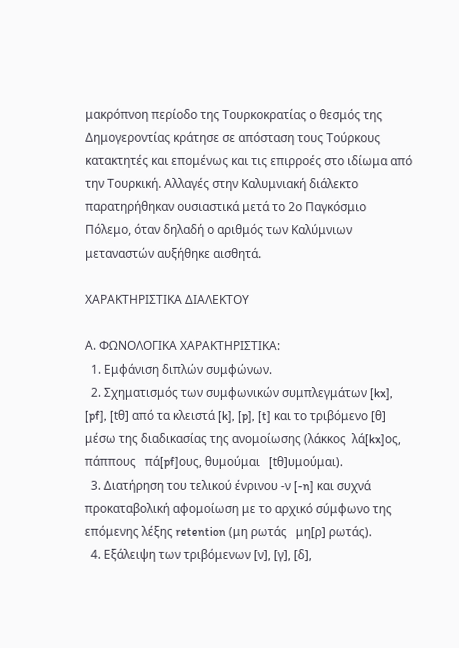μακρόπνοη περίοδο της Τουρκοκρατίας ο θεσμός της Δημογεροντίας κράτησε σε απόσταση τους Τούρκους κατακτητές και επομένως και τις επιρροές στο ιδίωμα από την Τουρκική. Αλλαγές στην Καλυμνιακή διάλεκτο παρατηρήθηκαν ουσιαστικά μετά το 2ο Παγκόσμιο Πόλεμο, όταν δηλαδή ο αριθμός των Καλύμνιων μεταναστών αυξήθηκε αισθητά.

ΧΑΡΑΚΤΗΡΙΣΤΙΚΑ ΔΙΑΛΕΚΤΟΥ

Α. ΦΩΝΟΛΟΓΙΚΑ ΧΑΡΑΚΤΗΡΙΣΤΙΚΑ:
  1. Εμφάνιση διπλών συμφώνων.
  2. Σχηματισμός των συμφωνικών συμπλεγμάτων [kx], [pf], [tθ] από τα κλειστά [k], [p], [t] και το τριβόμενο [θ] μέσω της διαδικασίας της ανομοίωσης (λάκκος  λά[kx]ος, πάππους   πά[pf]ους, θυμούμαι   [tθ]υμούμαι).
  3. Διατήρηση του τελικού ένρινου -ν [-n] και συχνά προκαταβολική αφομοίωση με το αρχικό σύμφωνο της επόμενης λέξης retention (μη ρωτάς   μη[ρ] ρωτάς).
  4. Εξάλειψη των τριβόμενων [ν], [γ], [δ],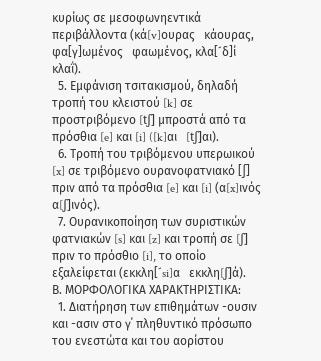κυρίως σε μεσοφωνηεντικά περιβάλλοντα (κά[v]ουρας   κάουρας, φα[γ]ωμένος   φαωμένος, κλα[´δ]ί   κλαΐ).
  5. Εμφάνιση τσιτακισμού, δηλαδή τροπή του κλειστού [k] σε προστριβόμενο [tʃ] μπροστά από τα πρόσθια [e] και [i] ([k]αι   [tʃ]αι).
  6. Τροπή του τριβόμενου υπερωικού [x] σε τριβόμενο ουρανοφατνιακό [∫] πριν από τα πρόσθια [e] και [i] (α[x]ινός   α[ʃ]ινός).
  7. Ουρανικοποίηση των συριστικών φατνιακών [s] και [z] και τροπή σε [ʃ] πριν το πρόσθιο [i], το οποίο εξαλείφεται (εκκλη[´si]α   εκκλη[ʃ]ά).
Β. ΜΟΡΦΟΛΟΓΙΚΑ ΧΑΡΑΚΤΗΡΙΣΤΙΚΑ:
  1. Διατήρηση των επιθημάτων -ουσιν και -ασιν στο γ΄ πληθυντικό πρόσωπο του ενεστώτα και του αορίστου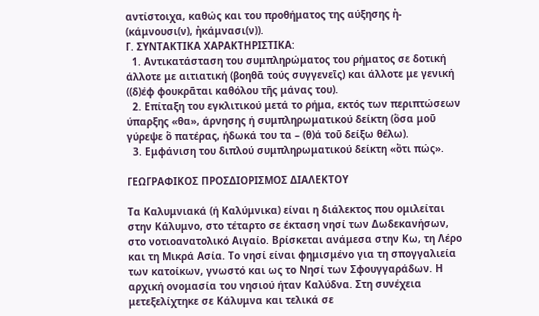αντίστοιχα, καθώς και του προθήματος της αύξησης ἠ- (κάμνουσι(ν), ἠκάμνασι(ν)).
Γ. ΣΥΝΤΑΚΤΙΚΑ ΧΑΡΑΚΤΗΡΙΣΤΙΚΑ:
  1. Αντικατάσταση του συμπληρώματος του ρήματος σε δοτική άλλοτε με αιτιατική (βοηθᾱ τούς συγγενεῑς) και άλλοτε με γενική ((δ)έφ φουκρᾶται καθόλου τῆς μάνας του).
  2. Επίταξη του εγκλιτικού μετά το ρήμα, εκτός των περιπτώσεων ύπαρξης «θα», άρνησης ή συμπληρωματικού δείκτη (ὃσα μοῦ γύρεψε ὃ πατέρας, ήδωκά του τα – (θ)ά τοῦ δείξω θέλω).
  3. Εμφάνιση του διπλού συμπληρωματικού δείκτη «ὂτι πώς».

ΓΕΩΓΡΑΦΙΚΟΣ ΠΡΟΣΔΙΟΡΙΣΜΟΣ ΔΙΑΛΕΚΤΟΥ

Τα Καλυμνιακά (ή Καλύμνικα) είναι η διάλεκτος που ομιλείται στην Κάλυμνο, στο τέταρτο σε έκταση νησί των Δωδεκανήσων, στο νοτιοανατολικό Αιγαίο. Βρίσκεται ανάμεσα στην Κω, τη Λέρο και τη Μικρά Ασία. Το νησί είναι φημισμένο για τη σπογγαλιεία των κατοίκων, γνωστό και ως το Νησί των Σφουγγαράδων. Η αρχική ονομασία του νησιού ήταν Καλύδνα. Στη συνέχεια μετεξελίχτηκε σε Κάλυμνα και τελικά σε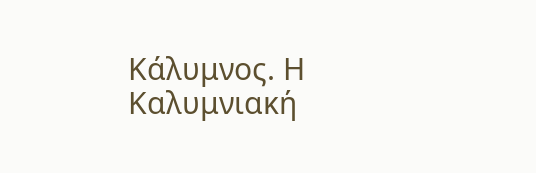Κάλυμνος. Η Καλυμνιακή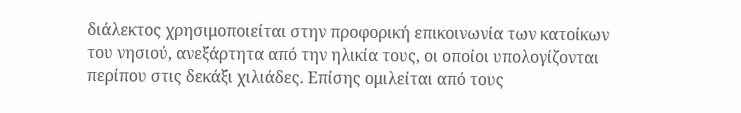διάλεκτος χρησιμοποιείται στην προφορική επικοινωνία των κατοίκων του νησιού, ανεξάρτητα από την ηλικία τους, οι οποίοι υπολογίζονται περίπου στις δεκάξι χιλιάδες. Επίσης ομιλείται από τους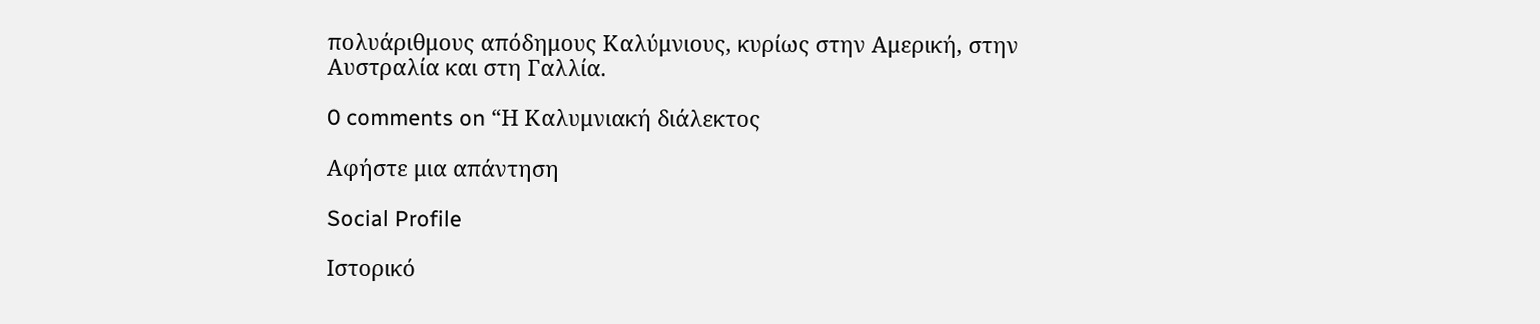πολυάριθμους απόδημους Καλύμνιους, κυρίως στην Αμερική, στην Αυστραλία και στη Γαλλία.

0 comments on “Η Καλυμνιακή διάλεκτος

Αφήστε μια απάντηση

Social Profile

Ιστορικό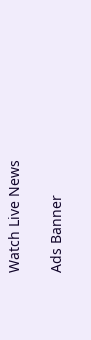Watch Live News

Ads Banner